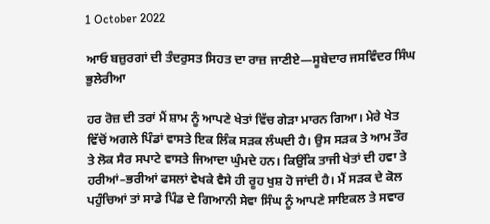1 October 2022

ਆਓ ਬਜ਼ੁਰਗਾਂ ਦੀ ਤੰਦਰੁਸਤ ਸਿਹਤ ਦਾ ਰਾਜ਼ ਜਾਣੀਏ—ਸੂਬੇਦਾਰ ਜਸਵਿੰਦਰ ਸਿੰਘ ਭੁਲੇਰੀਆ

ਹਰ ਰੋਜ਼ ਦੀ ਤਰਾਂ ਮੈਂ ਸ਼ਾਮ ਨੂੰ ਆਪਣੇ ਖੇਤਾਂ ਵਿੱਚ ਗੇੜਾ ਮਾਰਨ ਗਿਆ। ਮੇਰੇ ਖੇਤ ਵਿੱਚੋਂ ਅਗਲੇ ਪਿੰਡਾਂ ਵਾਸਤੇ ਇਕ ਲਿੰਕ ਸੜਕ ਲੰਘਦੀ ਹੈ। ਉਸ ਸੜਕ ਤੇ ਆਮ ਤੌਰ ਤੇ ਲੋਕ ਸੈਰ ਸਪਾਟੇ ਵਾਸਤੇ ਜਿਆਦਾ ਘੁੰਮਦੇ ਹਨ। ਕਿਉਂਕਿ ਤਾਜੀ ਖੇਤਾਂ ਦੀ ਹਵਾ ਤੇ ਹਰੀਆਂ–ਭਰੀਆਂ ਫਸਲਾਂ ਵੇਖਕੇ ਵੈਸੇ ਹੀ ਰੂਹ ਖੁਸ਼ ਹੋ ਜਾਂਦੀ ਹੈ। ਮੈਂ ਸੜਕ ਦੇ ਕੋਲ ਪਹੁੰਚਿਆਂ ਤਾਂ ਸਾਡੇ ਪਿੰਡ ਦੇ ਗਿਆਨੀ ਸੇਵਾ ਸਿੰਘ ਨੂੰ ਆਪਣੇ ਸਾਇਕਲ ਤੇ ਸਵਾਰ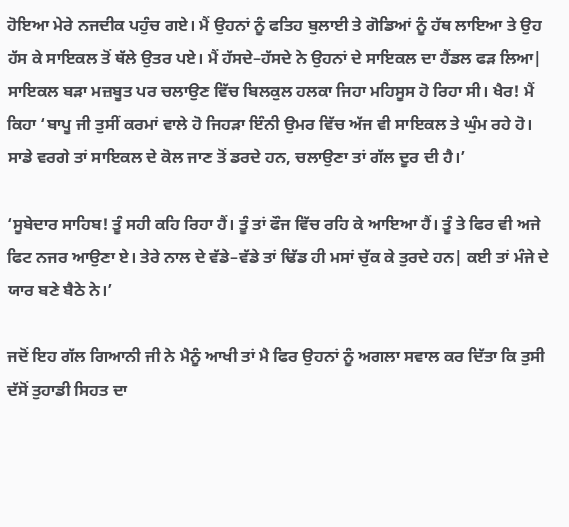ਹੋਇਆ ਮੇਰੇ ਨਜਦੀਕ ਪਹੁੰਚ ਗਏ। ਮੈਂ ਉਹਨਾਂ ਨੂੰ ਫਤਿਹ ਬੁਲਾਈ ਤੇ ਗੋਡਿਆਂ ਨੂੰ ਹੱਥ ਲਾਇਆ ਤੇ ਉਹ ਹੱਸ ਕੇ ਸਾਇਕਲ ਤੋਂ ਥੱਲੇ ਉਤਰ ਪਏ। ਮੈਂ ਹੱਸਦੇ–ਹੱਸਦੇ ਨੇ ਉਹਨਾਂ ਦੇ ਸਾਇਕਲ ਦਾ ਹੈਂਡਲ ਫੜ ਲਿਆ| ਸਾਇਕਲ ਬੜਾ ਮਜ਼ਬੂਤ ਪਰ ਚਲਾਉਣ ਵਿੱਚ ਬਿਲਕੁਲ ਹਲਕਾ ਜਿਹਾ ਮਹਿਸੂਸ ਹੋ ਰਿਹਾ ਸੀ। ਖੈਰ! ਮੈਂ ਕਿਹਾ ‘ਬਾਪੂ ਜੀ ਤੁਸੀਂ ਕਰਮਾਂ ਵਾਲੇ ਹੋ ਜਿਹੜਾ ਇੰਨੀ ਉਮਰ ਵਿੱਚ ਅੱਜ ਵੀ ਸਾਇਕਲ ਤੇ ਘੁੰਮ ਰਹੇ ਹੋ। ਸਾਡੇ ਵਰਗੇ ਤਾਂ ਸਾਇਕਲ ਦੇ ਕੋਲ ਜਾਣ ਤੋਂ ਡਰਦੇ ਹਨ, ਚਲਾਉਣਾ ਤਾਂ ਗੱਲ ਦੂਰ ਦੀ ਹੈ।’

‘ਸੂਬੇਦਾਰ ਸਾਹਿਬ! ਤੂੰ ਸਹੀ ਕਹਿ ਰਿਹਾ ਹੈਂ। ਤੂੰ ਤਾਂ ਫੌਜ ਵਿੱਚ ਰਹਿ ਕੇ ਆਇਆ ਹੈਂ। ਤੂੰ ਤੇ ਫਿਰ ਵੀ ਅਜੇ ਫਿਟ ਨਜਰ ਆਉਣਾ ਏ। ਤੇਰੇ ਨਾਲ ਦੇ ਵੱਡੇ–ਵੱਡੇ ਤਾਂ ਢਿੱਡ ਹੀ ਮਸਾਂ ਚੁੱਕ ਕੇ ਤੁਰਦੇ ਹਨ| ਕਈ ਤਾਂ ਮੰਜੇ ਦੇ ਯਾਰ ਬਣੇ ਬੈਠੇ ਨੇ।’

ਜਦੋਂ ਇਹ ਗੱਲ ਗਿਆਨੀ ਜੀ ਨੇ ਮੈਨੂੰ ਆਖੀ ਤਾਂ ਮੈ ਫਿਰ ਉਹਨਾਂ ਨੂੰ ਅਗਲਾ ਸਵਾਲ ਕਰ ਦਿੱਤਾ ਕਿ ਤੁਸੀ ਦੱਸੋਂ ਤੁਹਾਡੀ ਸਿਹਤ ਦਾ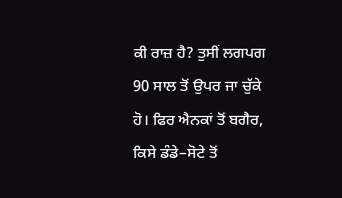ਕੀ ਰਾਜ਼ ਹੈ? ਤੁਸੀਂ ਲਗਪਗ 90 ਸਾਲ ਤੋਂ ਉਪਰ ਜਾ ਚੁੱਕੇ ਹੋ। ਫਿਰ ਐਨਕਾਂ ਤੋਂ ਬਗੈਰ, ਕਿਸੇ ਡੰਡੇ–ਸੋਟੇ ਤੋਂ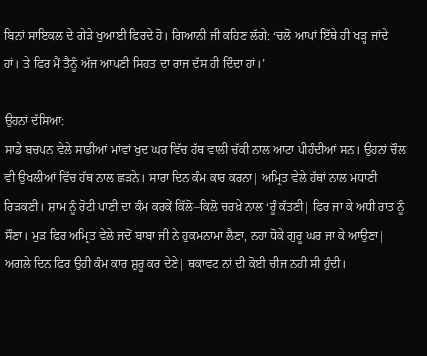ਬਿਨਾਂ ਸਾਇਕਲ ਦੇ ਗੇੜੇ ਖੁਆਈ ਫਿਰਦੇ ਹੋ। ਗਿਆਨੀ ਜੀ ਕਹਿਣ ਲੱਗੇ: ‘ਚਲੋ ਆਪਾਂ ਇੱਥੇ ਹੀ ਖੜ੍ਹ ਜਾਂਦੇ ਹਾਂ। ਤੇ ਫਿਰ ਮੈਂ ਤੈਨੂੰ ਅੱਜ ਆਪਣੀ ਸਿਹਤ ਦਾ ਰਾਜ ਦੱਸ ਹੀ ਦਿੰਦਾ ਹਾਂ।’

ਉਹਨਾਂ ਦੱਸਿਆ:
ਸਾਡੇ ਬਚਪਨ ਵੇਲੇ ਸਾਡੀਆਂ ਮਾਂਵਾਂ ਖੁਦ ਘਰ ਵਿੱਚ ਹੱਥ ਵਾਲੀ ਚੱਕੀ ਨਾਲ ਆਟਾ ਪੀਹੰਦੀਆਂ ਸਨ। ਉਹਨਾਂ ਚੌਲ ਵੀ ਉਖਲੀਆਂ ਵਿੱਚ ਹੱਥ ਨਾਲ ਛੜਨੇ। ਸਾਰਾ ਦਿਨ ਕੰਮ ਕਾਰ ਕਰਨਾ| ਅਮ੍ਰਿਤ ਵੇਲੇ ਹੱਥਾਂ ਨਾਲ ਮਧਾਣੀ ਰਿੜਕਣੀ। ਸ਼ਾਮ ਨੂੰ ਰੋਟੀ ਪਾਣੀ ਦਾ ਕੰਮ ਕਰਕੇਂ ਕਿੱਲੋ–ਕਿਲੋ ਚਰਖ਼ੇ ਨਾਲ ‘ਰੂੰ ਕੱਤਣੀ| ਫਿਰ ਜਾ ਕੇ ਅਧੀ ਰਾਤ ਨੂੰ ਸੌਣਾ। ਮੁੜ ਫਿਰ ਅਮ੍ਰਿਤ ਵੇਲੇ ਜਦੋਂ ਬਾਬਾ ਜੀ ਨੇ ਹੁਕਮਨਾਮਾ ਲੈਣਾ, ਨਹਾ ਧੋਕੇ ਗੁਰੂ ਘਰ ਜਾ ਕੇ ਆਉਣਾ| ਅਗਲੇ ਦਿਨ ਫਿਰ ਉਹੀ ਕੰਮ ਕਾਰ ਸ਼ੁਰੂ ਕਰ ਦੇਣੇ| ਥਕਾਵਟ ਨਾਂ ਦੀ ਕੋਈ ਚੀਜ ਨਹੀ ਸੀ ਹੁੰਦੀ।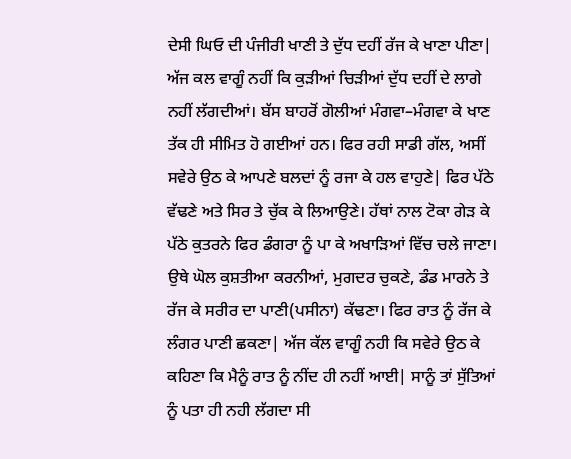ਦੇਸੀ ਘਿਓ ਦੀ ਪੰਜੀਰੀ ਖਾਣੀ ਤੇ ਦੁੱਧ ਦਹੀਂ ਰੱਜ ਕੇ ਖਾਣਾ ਪੀਣਾ| ਅੱਜ ਕਲ ਵਾਗੂੰ ਨਹੀਂ ਕਿ ਕੁੜੀਆਂ ਚਿੜੀਆਂ ਦੁੱਧ ਦਹੀਂ ਦੇ ਲਾਗੇ ਨਹੀਂ ਲੱਗਦੀਆਂ। ਬੱਸ ਬਾਹਰੋਂ ਗੋਲੀਆਂ ਮੰਗਵਾ–ਮੰਗਵਾ ਕੇ ਖਾਣ ਤੱਕ ਹੀ ਸੀਮਿਤ ਹੋ ਗਈਆਂ ਹਨ। ਫਿਰ ਰਹੀ ਸਾਡੀ ਗੱਲ, ਅਸੀਂ ਸਵੇਰੇ ਉਠ ਕੇ ਆਪਣੇ ਬਲਦਾਂ ਨੂੰ ਰਜਾ ਕੇ ਹਲ ਵਾਹੁਣੇ| ਫਿਰ ਪੱਠੇ ਵੱਢਣੇ ਅਤੇ ਸਿਰ ਤੇ ਚੁੱਕ ਕੇ ਲਿਆਉਣੇ। ਹੱਥਾਂ ਨਾਲ ਟੋਕਾ ਗੇੜ ਕੇ ਪੱਠੇ ਕੁਤਰਨੇ ਫਿਰ ਡੰਗਰਾ ਨੂੰ ਪਾ ਕੇ ਅਖਾੜਿਆਂ ਵਿੱਚ ਚਲੇ ਜਾਣਾ। ਉਥੇ ਘੋਲ ਕੁਸ਼ਤੀਆ ਕਰਨੀਆਂ, ਮੁਗਦਰ ਚੁਕਣੇ, ਡੰਡ ਮਾਰਨੇ ਤੇ ਰੱਜ ਕੇ ਸਰੀਰ ਦਾ ਪਾਣੀ(ਪਸੀਨਾ) ਕੱਢਣਾ। ਫਿਰ ਰਾਤ ਨੂੰ ਰੱਜ ਕੇ ਲੰਗਰ ਪਾਣੀ ਛਕਣਾ| ਅੱਜ ਕੱਲ ਵਾਗੂੰ ਨਹੀ ਕਿ ਸਵੇਰੇ ਉਠ ਕੇ ਕਹਿਣਾ ਕਿ ਮੈਨੂੰ ਰਾਤ ਨੂੰ ਨੀਂਦ ਹੀ ਨਹੀਂ ਆਈ| ਸਾਨੂੰ ਤਾਂ ਸੁੱਤਿਆਂ ਨੂੰ ਪਤਾ ਹੀ ਨਹੀ ਲੱਗਦਾ ਸੀ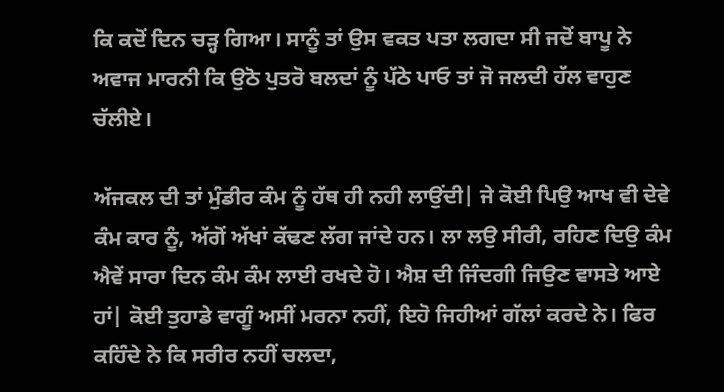ਕਿ ਕਦੋਂ ਦਿਨ ਚੜ੍ਹ ਗਿਆ। ਸਾਨੂੰ ਤਾਂ ਉਸ ਵਕਤ ਪਤਾ ਲਗਦਾ ਸੀ ਜਦੋਂ ਬਾਪੂ ਨੇ ਅਵਾਜ ਮਾਰਨੀ ਕਿ ਉਠੋ ਪੁਤਰੋ ਬਲਦਾਂ ਨੂੰ ਪੱਠੇ ਪਾਓ ਤਾਂ ਜੋ ਜਲਦੀ ਹੱਲ ਵਾਹੁਣ ਚੱਲੀਏ।

ਅੱਜਕਲ ਦੀ ਤਾਂ ਮੁੰਡੀਰ ਕੰਮ ਨੂੰ ਹੱਥ ਹੀ ਨਹੀ ਲਾਉਂਦੀ| ਜੇ ਕੋਈ ਪਿਉ ਆਖ ਵੀ ਦੇਵੇ ਕੰਮ ਕਾਰ ਨੂੰ, ਅੱਗੋਂ ਅੱਖਾਂ ਕੱਢਣ ਲੱਗ ਜਾਂਦੇ ਹਨ। ਲਾ ਲਉ ਸੀਰੀ, ਰਹਿਣ ਦਿਉ ਕੰਮ ਐਵੇਂ ਸਾਰਾ ਦਿਨ ਕੰਮ ਕੰਮ ਲਾਈ ਰਖਦੇ ਹੋ। ਐਸ਼ ਦੀ ਜਿੰਦਗੀ ਜਿਉਣ ਵਾਸਤੇ ਆਏ ਹਾਂ| ਕੋਈ ਤੁਹਾਡੇ ਵਾਗੂੰ ਅਸੀਂ ਮਰਨਾ ਨਹੀਂ, ਇਹੋ ਜਿਹੀਆਂ ਗੱਲਾਂ ਕਰਦੇ ਨੇ। ਫਿਰ ਕਹਿੰਦੇ ਨੇ ਕਿ ਸਰੀਰ ਨਹੀਂ ਚਲਦਾ,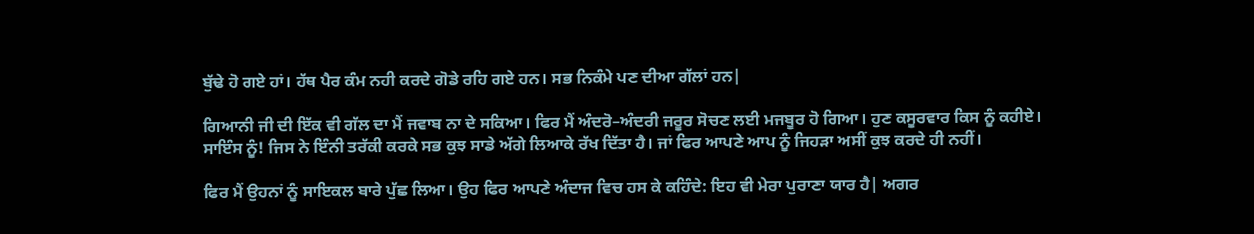ਬੁੱਢੇ ਹੋ ਗਏ ਹਾਂ। ਹੱਥ ਪੈਰ ਕੰਮ ਨਹੀ ਕਰਦੇ ਗੋਡੇ ਰਹਿ ਗਏ ਹਨ। ਸਭ ਨਿਕੰਮੇ ਪਣ ਦੀਆ ਗੱਲਾਂ ਹਨ|

ਗਿਆਨੀ ਜੀ ਦੀ ਇੱਕ ਵੀ ਗੱਲ ਦਾ ਮੈਂ ਜਵਾਬ ਨਾ ਦੇ ਸਕਿਆ। ਫਿਰ ਮੈਂ ਅੰਦਰੋ–ਅੰਦਰੀ ਜਰੂਰ ਸੋਚਣ ਲਈ ਮਜਬੂਰ ਹੋ ਗਿਆ। ਹੁਣ ਕਸੂਰਵਾਰ ਕਿਸ ਨੂੰ ਕਹੀਏ। ਸਾਇੰਸ ਨੂੰ! ਜਿਸ ਨੇ ਇੰਨੀ ਤਰੱਕੀ ਕਰਕੇ ਸਭ ਕੁਝ ਸਾਡੇ ਅੱਗੇ ਲਿਆਕੇ ਰੱਖ ਦਿੱਤਾ ਹੈ। ਜਾਂ ਫਿਰ ਆਪਣੇ ਆਪ ਨੂੰ ਜਿਹੜਾ ਅਸੀਂ ਕੁਝ ਕਰਦੇ ਹੀ ਨਹੀਂ।

ਫਿਰ ਮੈਂ ਉਹਨਾਂ ਨੂੰ ਸਾਇਕਲ ਬਾਰੇ ਪੁੱਛ ਲਿਆ। ਉਹ ਫਿਰ ਆਪਣੇ ਅੰਦਾਜ ਵਿਚ ਹਸ ਕੇ ਕਹਿੰਦੇ: ਇਹ ਵੀ ਮੇਰਾ ਪੁਰਾਣਾ ਯਾਰ ਹੈ| ਅਗਰ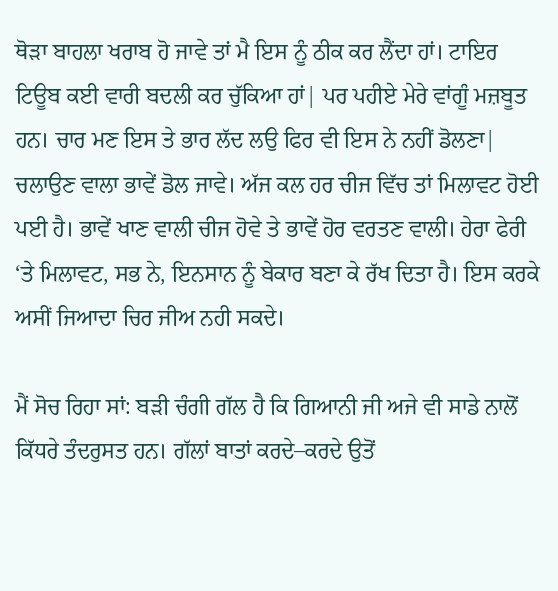ਥੋੜਾ ਬਾਹਲਾ ਖਰਾਬ ਹੋ ਜਾਵੇ ਤਾਂ ਮੈ ਇਸ ਨੂੰ ਠੀਕ ਕਰ ਲੈਂਦਾ ਹਾਂ। ਟਾਇਰ ਟਿਊਬ ਕਈ ਵਾਰੀ ਬਦਲੀ ਕਰ ਚੁੱਕਿਆ ਹਾਂ| ਪਰ ਪਹੀਏ ਮੇਰੇ ਵਾਂਗੂੰ ਮਜ਼ਬੂਤ ਹਨ। ਚਾਰ ਮਣ ਇਸ ਤੇ ਭਾਰ ਲੱਦ ਲਉ ਫਿਰ ਵੀ ਇਸ ਨੇ ਨਹੀਂ ਡੋਲਣਾ| ਚਲਾਉਣ ਵਾਲਾ ਭਾਵੇਂ ਡੋਲ ਜਾਵੇ। ਅੱਜ ਕਲ ਹਰ ਚੀਜ ਵਿੱਚ ਤਾਂ ਮਿਲਾਵਟ ਹੋਈ ਪਈ ਹੈ। ਭਾਵੇਂ ਖਾਣ ਵਾਲੀ ਚੀਜ ਹੋਵੇ ਤੇ ਭਾਵੇਂ ਹੋਰ ਵਰਤਣ ਵਾਲੀ। ਹੇਰਾ ਫੇਰੀ ‘ਤੇ ਮਿਲਾਵਟ, ਸਭ ਨੇ, ਇਨਸਾਨ ਨੂੰ ਬੇਕਾਰ ਬਣਾ ਕੇ ਰੱਖ ਦਿਤਾ ਹੈ। ਇਸ ਕਰਕੇ ਅਸੀਂ ਜਿਆਦਾ ਚਿਰ ਜੀਅ ਨਹੀ ਸਕਦੇ।

ਮੈਂ ਸੋਚ ਰਿਹਾ ਸਾਂ: ਬੜੀ ਚੰਗੀ ਗੱਲ ਹੈ ਕਿ ਗਿਆਨੀ ਜੀ ਅਜੇ ਵੀ ਸਾਡੇ ਨਾਲੋਂ ਕਿੱਧਰੇ ਤੰਦਰੁਸਤ ਹਨ। ਗੱਲਾਂ ਬਾਤਾਂ ਕਰਦੇ–ਕਰਦੇ ਉਤੋਂ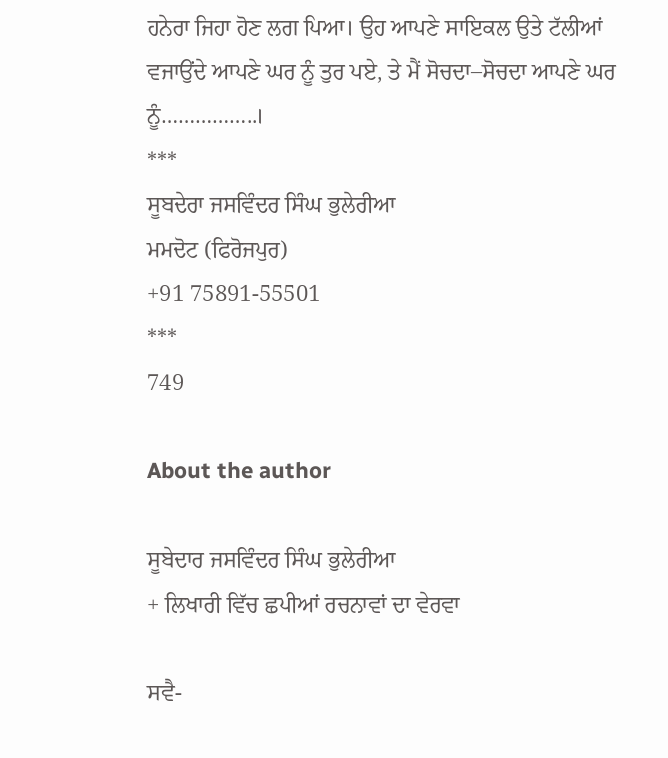ਹਨੇਰਾ ਜਿਹਾ ਹੋਣ ਲਗ ਪਿਆ। ਉਹ ਆਪਣੇ ਸਾਇਕਲ ਉਤੇ ਟੱਲੀਆਂ ਵਜਾਉਂਦੇ ਆਪਣੇ ਘਰ ਨੂੰ ਤੁਰ ਪਏ, ਤੇ ਮੈਂ ਸੋਚਦਾ–ਸੋਚਦਾ ਆਪਣੇ ਘਰ ਨੂੰ……………..।
***
ਸੂਬਦੇਰਾ ਜਸਵਿੰਦਰ ਸਿੰਘ ਭੁਲੇਰੀਆ
ਮਮਦੋਟ (ਫਿਰੋਜਪੁਰ)
+91 75891-55501
***
749

About the author

ਸੂਬੇਦਾਰ ਜਸਵਿੰਦਰ ਸਿੰਘ ਭੁਲੇਰੀਆ
+ ਲਿਖਾਰੀ ਵਿੱਚ ਛਪੀਆਂ ਰਚਨਾਵਾਂ ਦਾ ਵੇਰਵਾ

ਸਵੈ-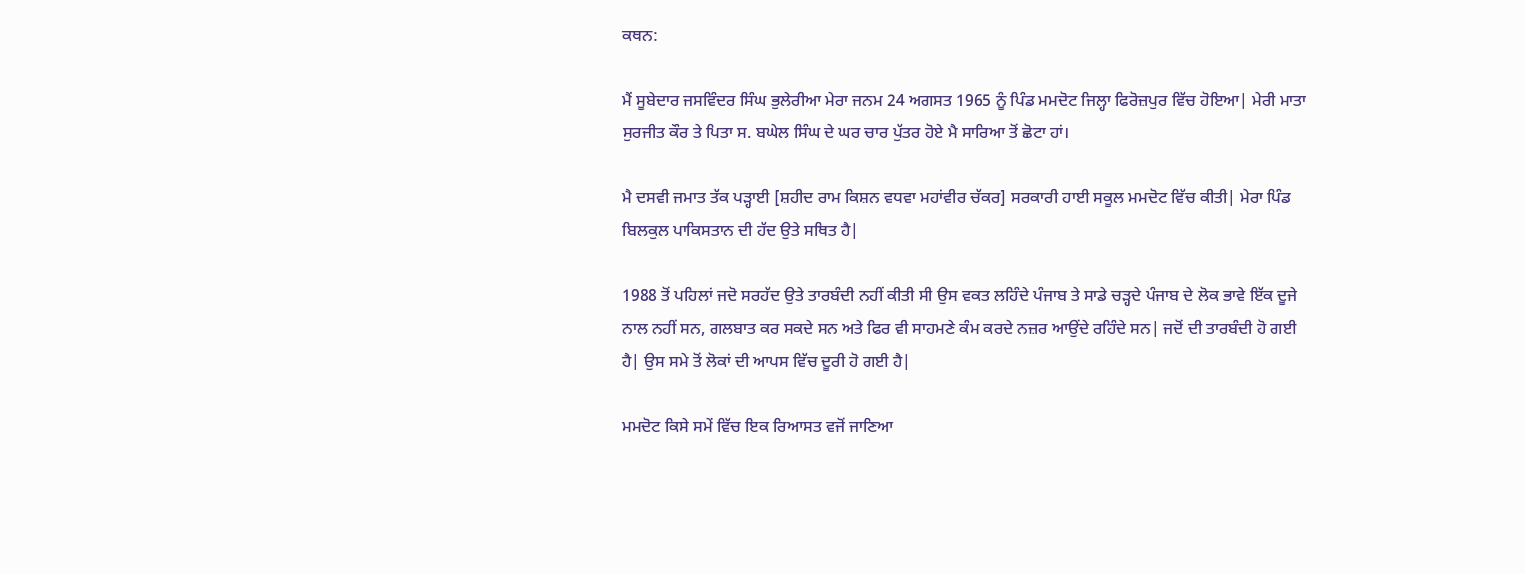ਕਥਨ:

ਮੈਂ ਸੂਬੇਦਾਰ ਜਸਵਿੰਦਰ ਸਿੰਘ ਭੁਲੇਰੀਆ ਮੇਰਾ ਜਨਮ 24 ਅਗਸਤ 1965 ਨੂੰ ਪਿੰਡ ਮਮਦੋਟ ਜਿਲ੍ਹਾ ਫਿਰੋਜ਼ਪੁਰ ਵਿੱਚ ਹੋਇਆ| ਮੇਰੀ ਮਾਤਾ ਸੁਰਜੀਤ ਕੌਰ ਤੇ ਪਿਤਾ ਸ. ਬਘੇਲ ਸਿੰਘ ਦੇ ਘਰ ਚਾਰ ਪੁੱਤਰ ਹੋਏ ਮੈ ਸਾਰਿਆ ਤੋਂ ਛੋਟਾ ਹਾਂ।

ਮੈ ਦਸਵੀ ਜਮਾਤ ਤੱਕ ਪੜ੍ਹਾਈ [ਸ਼ਹੀਦ ਰਾਮ ਕਿਸ਼ਨ ਵਧਵਾ ਮਹਾਂਵੀਰ ਚੱਕਰ] ਸਰਕਾਰੀ ਹਾਈ ਸਕੂਲ ਮਮਦੋਟ ਵਿੱਚ ਕੀਤੀ| ਮੇਰਾ ਪਿੰਡ ਬਿਲਕੁਲ ਪਾਕਿਸਤਾਨ ਦੀ ਹੱਦ ਉਤੇ ਸਥਿਤ ਹੈ|

1988 ਤੋਂ ਪਹਿਲਾਂ ਜਦੋ ਸਰਹੱਦ ਉਤੇ ਤਾਰਬੰਦੀ ਨਹੀਂ ਕੀਤੀ ਸੀ ਉਸ ਵਕਤ ਲਹਿੰਦੇ ਪੰਜਾਬ ਤੇ ਸਾਡੇ ਚੜ੍ਹਦੇ ਪੰਜਾਬ ਦੇ ਲੋਕ ਭਾਵੇ ਇੱਕ ਦੂਜੇ ਨਾਲ ਨਹੀਂ ਸਨ, ਗਲਬਾਤ ਕਰ ਸਕਦੇ ਸਨ ਅਤੇ ਫਿਰ ਵੀ ਸਾਹਮਣੇ ਕੰਮ ਕਰਦੇ ਨਜ਼ਰ ਆਉਂਦੇ ਰਹਿੰਦੇ ਸਨ| ਜਦੋਂ ਦੀ ਤਾਰਬੰਦੀ ਹੋ ਗਈ ਹੈ| ਉਸ ਸਮੇ ਤੋਂ ਲੋਕਾਂ ਦੀ ਆਪਸ ਵਿੱਚ ਦੂਰੀ ਹੋ ਗਈ ਹੈ|

ਮਮਦੋਟ ਕਿਸੇ ਸਮੇਂ ਵਿੱਚ ਇਕ ਰਿਆਸਤ ਵਜੋਂ ਜਾਣਿਆ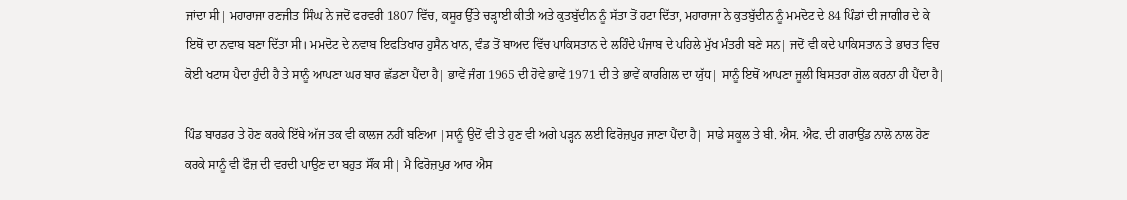ਜਾਂਦਾ ਸੀ| ਮਹਾਰਾਜਾ ਰਣਜੀਤ ਸਿੰਘ ਨੇ ਜਦੋਂ ਫਰਵਰੀ 1807 ਵਿੱਚ, ਕਸੂਰ ਉੱਤੇ ਚੜ੍ਹਾਈ ਕੀਤੀ ਅਤੇ ਕੁਤਬੁੱਦੀਨ ਨੂੰ ਸੱਤਾ ਤੋਂ ਹਟਾ ਦਿੱਤਾ, ਮਹਾਰਾਜਾ ਨੇ ਕੁਤਬੁੱਦੀਨ ਨੂੰ ਮਮਦੋਟ ਦੇ 84 ਪਿੰਡਾਂ ਦੀ ਜਾਗੀਰ ਦੇ ਕੇ ਇਥੋਂ ਦਾ ਨਵਾਬ ਬਣਾ ਦਿੱਤਾ ਸੀ। ਮਮਦੋਟ ਦੇ ਨਵਾਬ ਇਫਤਿਖਾਰ ਹੁਸੈਨ ਖਾਨ, ਵੰਡ ਤੋਂ ਬਾਅਦ ਵਿੱਚ ਪਾਕਿਸਤਾਨ ਦੇ ਲਹਿੰਦੇ ਪੰਜਾਬ ਦੇ ਪਹਿਲੇ ਮੁੱਖ ਮੰਤਰੀ ਬਣੇ ਸਨ| ਜਦੋਂ ਵੀ ਕਦੇ ਪਾਕਿਸਤਾਨ ਤੇ ਭਾਰਤ ਵਿਚ ਕੋਈ ਖਟਾਸ ਪੈਦਾ ਹੁੰਦੀ ਹੈ ਤੇ ਸਾਨੂੰ ਆਪਣਾ ਘਰ ਬਾਰ ਛੱਡਣਾ ਪੈਂਦਾ ਹੈ| ਭਾਵੇਂ ਜੰਗ 1965 ਦੀ ਹੋਵੇ ਭਾਵੇਂ 1971 ਦੀ ਤੇ ਭਾਵੇਂ ਕਾਰਗਿਲ ਦਾ ਯੁੱਧ| ਸਾਨੂੰ ਇਥੋਂ ਆਪਣਾ ਜੂਲੀ ਬਿਸਤਰਾ ਗੋਲ ਕਰਨਾ ਹੀ ਪੈਂਦਾ ਹੈ|

ਪਿੰਡ ਬਾਰਡਰ ਤੇ ਹੋਣ ਕਰਕੇ ਇੱਥੇ ਅੱਜ ਤਕ ਵੀ ਕਾਲਜ ਨਹੀਂ ਬਣਿਆ |ਸਾਨੂੰ ਉਦੋਂ ਵੀ ਤੇ ਹੁਣ ਵੀ ਅਗੇ ਪੜ੍ਹਨ ਲਈ ਫਿਰੋਜ਼ਪੁਰ ਜਾਣਾ ਪੈਂਦਾ ਹੈ| ਸਾਡੇ ਸਕੂਲ ਤੇ ਬੀ. ਐਸ. ਐਫ. ਦੀ ਗਰਾਉਂਡ ਨਾਲੋ ਨਾਲ ਹੋਣ ਕਰਕੇ ਸਾਨੂੰ ਵੀ ਫੌਜ਼ ਦੀ ਵਰਦੀ ਪਾਉਣ ਦਾ ਬਹੁਤ ਸੌਂਕ ਸੀ| ਮੈ ਫਿਰੋਜ਼ਪੁਰ ਆਰ ਐਸ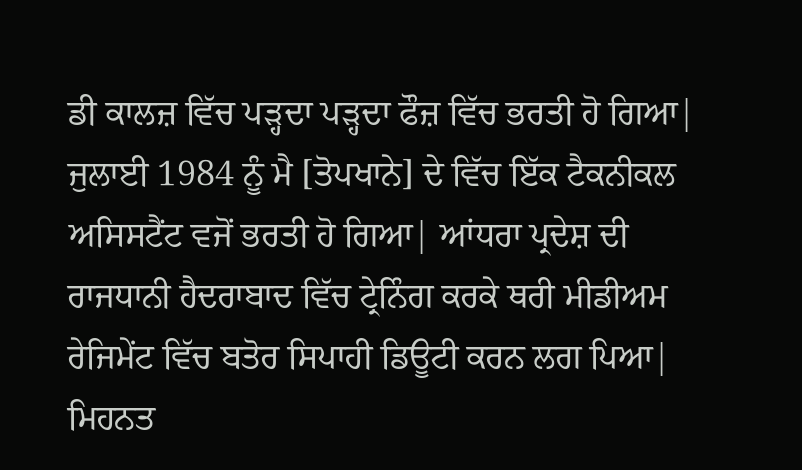ਡੀ ਕਾਲਜ਼ ਵਿੱਚ ਪੜ੍ਹਦਾ ਪੜ੍ਹਦਾ ਫੌਜ਼ ਵਿੱਚ ਭਰਤੀ ਹੋ ਗਿਆ| ਜੁਲਾਈ 1984 ਨੂੰ ਮੈ [ਤੋਪਖਾਨੇ] ਦੇ ਵਿੱਚ ਇੱਕ ਟੈਕਨੀਕਲ ਅਸਿਸਟੈਂਟ ਵਜੋਂ ਭਰਤੀ ਹੋ ਗਿਆ| ਆਂਧਰਾ ਪ੍ਰਦੇਸ਼ ਦੀ ਰਾਜਧਾਨੀ ਹੈਦਰਾਬਾਦ ਵਿੱਚ ਟ੍ਰੇਨਿੰਗ ਕਰਕੇ ਥਰੀ ਮੀਡੀਅਮ ਰੇਜਿਮੇਂਟ ਵਿੱਚ ਬਤੋਰ ਸਿਪਾਹੀ ਡਿਊਟੀ ਕਰਨ ਲਗ ਪਿਆ| ਮਿਹਨਤ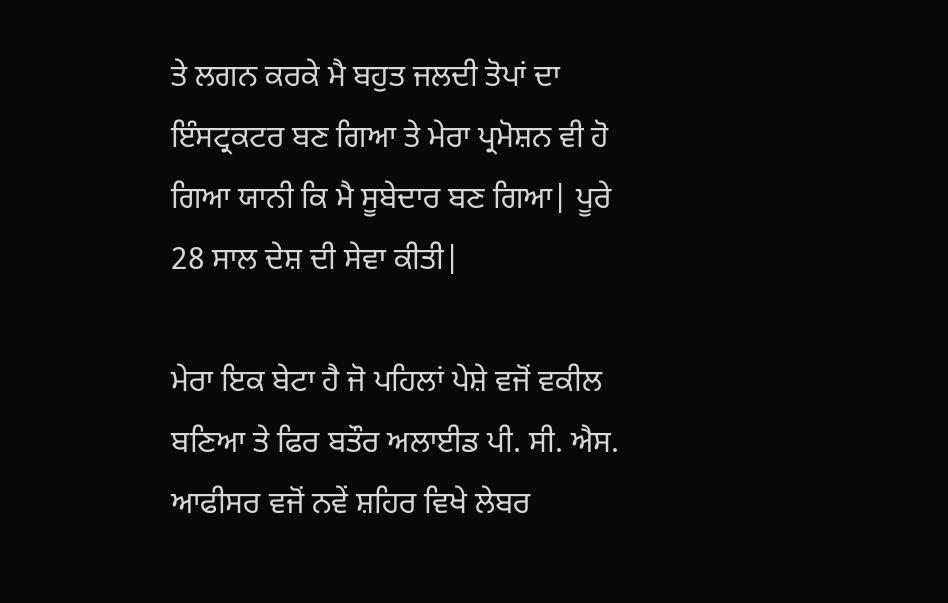ਤੇ ਲਗਨ ਕਰਕੇ ਮੈ ਬਹੁਤ ਜਲਦੀ ਤੋਪਾਂ ਦਾ ਇੰਸਟ੍ਰਕਟਰ ਬਣ ਗਿਆ ਤੇ ਮੇਰਾ ਪ੍ਰਮੋਸ਼ਨ ਵੀ ਹੋ ਗਿਆ ਯਾਨੀ ਕਿ ਮੈ ਸੂਬੇਦਾਰ ਬਣ ਗਿਆ| ਪੂਰੇ 28 ਸਾਲ ਦੇਸ਼ ਦੀ ਸੇਵਾ ਕੀਤੀ|

ਮੇਰਾ ਇਕ ਬੇਟਾ ਹੈ ਜੋ ਪਹਿਲਾਂ ਪੇਸ਼ੇ ਵਜੋਂ ਵਕੀਲ ਬਣਿਆ ਤੇ ਫਿਰ ਬਤੌਰ ਅਲਾਈਡ ਪੀ. ਸੀ. ਐਸ. ਆਫੀਸਰ ਵਜੋਂ ਨਵੇਂ ਸ਼ਹਿਰ ਵਿਖੇ ਲੇਬਰ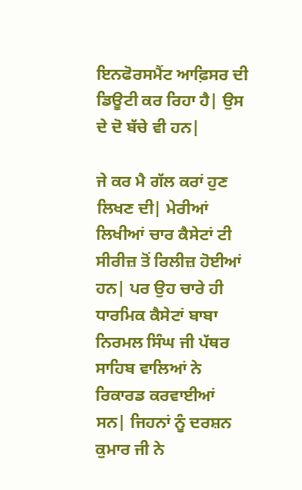ਇਨਫੋਰਸਮੈਂਟ ਆਫ਼ਿਸਰ ਦੀ ਡਿਊਟੀ ਕਰ ਰਿਹਾ ਹੈ| ਉਸ ਦੇ ਦੋ ਬੱਚੇ ਵੀ ਹਨ|

ਜੇ ਕਰ ਮੈ ਗੱਲ ਕਰਾਂ ਹੁਣ ਲਿਖਣ ਦੀ| ਮੇਰੀਆਂ ਲਿਖੀਆਂ ਚਾਰ ਕੈਸੇਟਾਂ ਟੀ ਸੀਰੀਜ਼ ਤੋਂ ਰਿਲੀਜ਼ ਹੋਈਆਂ ਹਨ| ਪਰ ਉਹ ਚਾਰੇ ਹੀ ਧਾਰਮਿਕ ਕੈਸੇਟਾਂ ਬਾਬਾ ਨਿਰਮਲ ਸਿੰਘ ਜੀ ਪੱਥਰ ਸਾਹਿਬ ਵਾਲਿਆਂ ਨੇ ਰਿਕਾਰਡ ਕਰਵਾਈਆਂ ਸਨ| ਜਿਹਨਾਂ ਨੂੰ ਦਰਸ਼ਨ ਕੁਮਾਰ ਜੀ ਨੇ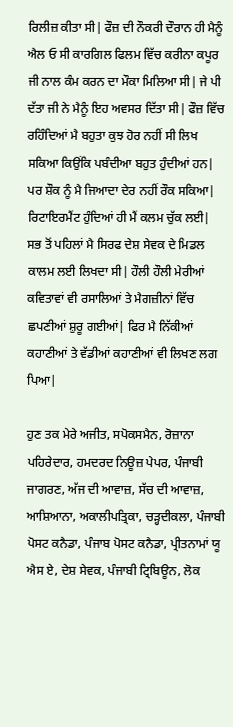ਰਿਲੀਜ਼ ਕੀਤਾ ਸੀ| ਫੌਜ਼ ਦੀ ਨੌਕਰੀ ਦੌਰਾਨ ਹੀ ਮੈਨੂੰ ਐਲ ਓ ਸੀ ਕਾਰਗਿਲ ਫਿਲਮ ਵਿੱਚ ਕਰੀਨਾ ਕਪੂਰ ਜੀ ਨਾਲ ਕੰਮ ਕਰਨ ਦਾ ਮੌਕਾ ਮਿਲਿਆ ਸੀ| ਜੇ ਪੀ ਦੱਤਾ ਜੀ ਨੇ ਮੈਨੂੰ ਇਹ ਅਵਸਰ ਦਿੱਤਾ ਸੀ| ਫੌਜ਼ ਵਿੱਚ ਰਹਿੰਦਿਆਂ ਮੈ ਬਹੁਤਾ ਕੁਝ ਹੋਰ ਨਹੀਂ ਸੀ ਲਿਖ ਸਕਿਆ ਕਿਉਂਕਿ ਪਬੰਦੀਆ ਬਹੁਤ ਹੁੰਦੀਆਂ ਹਨ| ਪਰ ਸ਼ੌਕ ਨੂੰ ਮੈ ਜਿਆਦਾ ਦੇਰ ਨਹੀਂ ਰੌਕ ਸਕਿਆ| ਰਿਟਾਇਰਮੈਂਟ ਹੁੰਦਿਆਂ ਹੀ ਮੈਂ ਕਲਮ ਚੁੱਕ ਲਈ| ਸਭ ਤੋਂ ਪਹਿਲਾਂ ਮੈ ਸਿਰਫ ਦੇਸ਼ ਸੇਵਕ ਦੇ ਮਿਡਲ ਕਾਲਮ ਲਈ ਲਿਖਦਾ ਸੀ| ਹੌਲੀ ਹੌਲੀ ਮੇਰੀਆਂ ਕਵਿਤਾਵਾਂ ਵੀ ਰਸਾਲਿਆਂ ਤੇ ਮੈਗਜ਼ੀਨਾਂ ਵਿੱਚ ਛਪਣੀਆਂ ਸ਼ੁਰੂ ਗਈਆਂ| ਫਿਰ ਮੈ ਨਿੱਕੀਆਂ ਕਹਾਣੀਆਂ ਤੇ ਵੱਡੀਆਂ ਕਹਾਣੀਆਂ ਵੀ ਲਿਖਣ ਲਗ ਪਿਆ|

ਹੁਣ ਤਕ ਮੇਰੇ ਅਜੀਤ, ਸਪੋਕਸਮੈਨ, ਰੋਜ਼ਾਨਾ ਪਹਿਰੇਦਾਰ, ਹਮਦਰਦ ਨਿਊਜ਼ ਪੇਪਰ, ਪੰਜਾਬੀ ਜਾਗਰਣ, ਅੱਜ ਦੀ ਆਵਾਜ਼, ਸੱਚ ਦੀ ਆਵਾਜ਼, ਆਸ਼ਿਆਨਾ, ਅਕਾਲੀਪਤ੍ਰਿਕਾ, ਚੜ੍ਹਦੀਕਲਾ, ਪੰਜਾਬੀ ਪੋਸਟ ਕਨੈਡਾ, ਪੰਜਾਬ ਪੋਸਟ ਕਨੈਡਾ, ਪ੍ਰੀਤਨਾਮਾਂ ਯੂ ਐਸ ਏ, ਦੇਸ਼ ਸੇਵਕ, ਪੰਜਾਬੀ ਟ੍ਰਿਬਿਊਨ, ਲੋਕ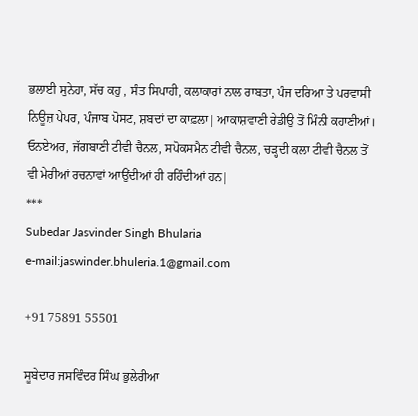ਭਲਾਈ ਸੁਨੇਹਾ, ਸੱਚ ਕਹੁ , ਸੰਤ ਸਿਪਾਹੀ, ਕਲਾਕਾਰਾਂ ਨਾਲ ਰਾਬਤਾ, ਪੰਜ ਦਰਿਆ ਤੇ ਪਰਵਾਸੀ ਨਿਊਜ਼ ਪੇਪਰ, ਪੰਜਾਬ ਪੋਸਟ, ਸ਼ਬਦਾਂ ਦਾ ਕਾਫ਼ਲਾ| ਆਕਾਸ਼ਵਾਣੀ ਰੇਡੀਉ ਤੋਂ ਮਿੰਨੀ ਕਹਾਣੀਆਂ। ਓਨਏਅਰ, ਜੱਗਬਾਣੀ ਟੀਵੀ ਚੈਨਲ, ਸਪੋਕਸਮੈਨ ਟੀਵੀ ਚੈਨਲ, ਚੜ੍ਹਦੀ ਕਲਾ ਟੀਵੀ ਚੈਨਲ ਤੋਂ ਵੀ ਮੇਰੀਆਂ ਰਚਨਾਵਾਂ ਆਉਂਦੀਆਂ ਹੀ ਰਹਿੰਦੀਆਂ ਹਨ|
***
Subedar Jasvinder Singh Bhularia
e-mail:jaswinder.bhuleria.1@gmail.com

+91 75891 55501

ਸੂਬੇਦਾਰ ਜਸਵਿੰਦਰ ਸਿੰਘ ਭੁਲੇਰੀਆ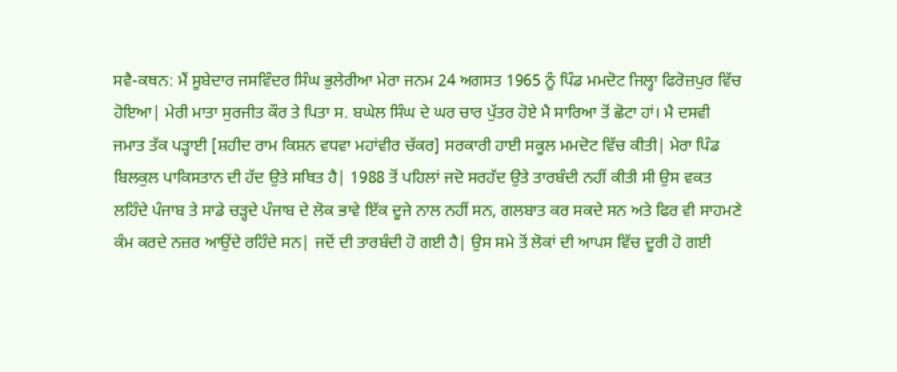ਸਵੈ-ਕਥਨ: ਮੈਂ ਸੂਬੇਦਾਰ ਜਸਵਿੰਦਰ ਸਿੰਘ ਭੁਲੇਰੀਆ ਮੇਰਾ ਜਨਮ 24 ਅਗਸਤ 1965 ਨੂੰ ਪਿੰਡ ਮਮਦੋਟ ਜਿਲ੍ਹਾ ਫਿਰੋਜ਼ਪੁਰ ਵਿੱਚ ਹੋਇਆ| ਮੇਰੀ ਮਾਤਾ ਸੁਰਜੀਤ ਕੌਰ ਤੇ ਪਿਤਾ ਸ. ਬਘੇਲ ਸਿੰਘ ਦੇ ਘਰ ਚਾਰ ਪੁੱਤਰ ਹੋਏ ਮੈ ਸਾਰਿਆ ਤੋਂ ਛੋਟਾ ਹਾਂ। ਮੈ ਦਸਵੀ ਜਮਾਤ ਤੱਕ ਪੜ੍ਹਾਈ [ਸ਼ਹੀਦ ਰਾਮ ਕਿਸ਼ਨ ਵਧਵਾ ਮਹਾਂਵੀਰ ਚੱਕਰ] ਸਰਕਾਰੀ ਹਾਈ ਸਕੂਲ ਮਮਦੋਟ ਵਿੱਚ ਕੀਤੀ| ਮੇਰਾ ਪਿੰਡ ਬਿਲਕੁਲ ਪਾਕਿਸਤਾਨ ਦੀ ਹੱਦ ਉਤੇ ਸਥਿਤ ਹੈ| 1988 ਤੋਂ ਪਹਿਲਾਂ ਜਦੋ ਸਰਹੱਦ ਉਤੇ ਤਾਰਬੰਦੀ ਨਹੀਂ ਕੀਤੀ ਸੀ ਉਸ ਵਕਤ ਲਹਿੰਦੇ ਪੰਜਾਬ ਤੇ ਸਾਡੇ ਚੜ੍ਹਦੇ ਪੰਜਾਬ ਦੇ ਲੋਕ ਭਾਵੇ ਇੱਕ ਦੂਜੇ ਨਾਲ ਨਹੀਂ ਸਨ, ਗਲਬਾਤ ਕਰ ਸਕਦੇ ਸਨ ਅਤੇ ਫਿਰ ਵੀ ਸਾਹਮਣੇ ਕੰਮ ਕਰਦੇ ਨਜ਼ਰ ਆਉਂਦੇ ਰਹਿੰਦੇ ਸਨ| ਜਦੋਂ ਦੀ ਤਾਰਬੰਦੀ ਹੋ ਗਈ ਹੈ| ਉਸ ਸਮੇ ਤੋਂ ਲੋਕਾਂ ਦੀ ਆਪਸ ਵਿੱਚ ਦੂਰੀ ਹੋ ਗਈ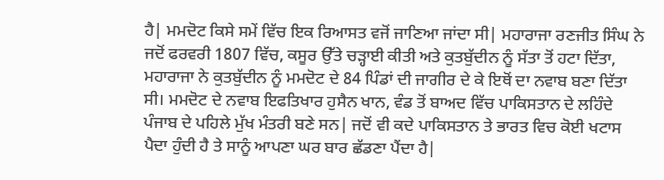ਹੈ| ਮਮਦੋਟ ਕਿਸੇ ਸਮੇਂ ਵਿੱਚ ਇਕ ਰਿਆਸਤ ਵਜੋਂ ਜਾਣਿਆ ਜਾਂਦਾ ਸੀ| ਮਹਾਰਾਜਾ ਰਣਜੀਤ ਸਿੰਘ ਨੇ ਜਦੋਂ ਫਰਵਰੀ 1807 ਵਿੱਚ, ਕਸੂਰ ਉੱਤੇ ਚੜ੍ਹਾਈ ਕੀਤੀ ਅਤੇ ਕੁਤਬੁੱਦੀਨ ਨੂੰ ਸੱਤਾ ਤੋਂ ਹਟਾ ਦਿੱਤਾ, ਮਹਾਰਾਜਾ ਨੇ ਕੁਤਬੁੱਦੀਨ ਨੂੰ ਮਮਦੋਟ ਦੇ 84 ਪਿੰਡਾਂ ਦੀ ਜਾਗੀਰ ਦੇ ਕੇ ਇਥੋਂ ਦਾ ਨਵਾਬ ਬਣਾ ਦਿੱਤਾ ਸੀ। ਮਮਦੋਟ ਦੇ ਨਵਾਬ ਇਫਤਿਖਾਰ ਹੁਸੈਨ ਖਾਨ, ਵੰਡ ਤੋਂ ਬਾਅਦ ਵਿੱਚ ਪਾਕਿਸਤਾਨ ਦੇ ਲਹਿੰਦੇ ਪੰਜਾਬ ਦੇ ਪਹਿਲੇ ਮੁੱਖ ਮੰਤਰੀ ਬਣੇ ਸਨ| ਜਦੋਂ ਵੀ ਕਦੇ ਪਾਕਿਸਤਾਨ ਤੇ ਭਾਰਤ ਵਿਚ ਕੋਈ ਖਟਾਸ ਪੈਦਾ ਹੁੰਦੀ ਹੈ ਤੇ ਸਾਨੂੰ ਆਪਣਾ ਘਰ ਬਾਰ ਛੱਡਣਾ ਪੈਂਦਾ ਹੈ|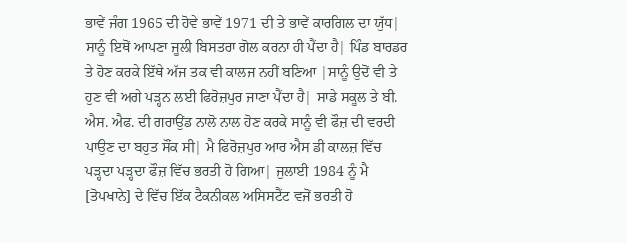ਭਾਵੇਂ ਜੰਗ 1965 ਦੀ ਹੋਵੇ ਭਾਵੇਂ 1971 ਦੀ ਤੇ ਭਾਵੇਂ ਕਾਰਗਿਲ ਦਾ ਯੁੱਧ| ਸਾਨੂੰ ਇਥੋਂ ਆਪਣਾ ਜੂਲੀ ਬਿਸਤਰਾ ਗੋਲ ਕਰਨਾ ਹੀ ਪੈਂਦਾ ਹੈ| ਪਿੰਡ ਬਾਰਡਰ ਤੇ ਹੋਣ ਕਰਕੇ ਇੱਥੇ ਅੱਜ ਤਕ ਵੀ ਕਾਲਜ ਨਹੀਂ ਬਣਿਆ |ਸਾਨੂੰ ਉਦੋਂ ਵੀ ਤੇ ਹੁਣ ਵੀ ਅਗੇ ਪੜ੍ਹਨ ਲਈ ਫਿਰੋਜ਼ਪੁਰ ਜਾਣਾ ਪੈਂਦਾ ਹੈ| ਸਾਡੇ ਸਕੂਲ ਤੇ ਬੀ. ਐਸ. ਐਫ. ਦੀ ਗਰਾਉਂਡ ਨਾਲੋ ਨਾਲ ਹੋਣ ਕਰਕੇ ਸਾਨੂੰ ਵੀ ਫੌਜ਼ ਦੀ ਵਰਦੀ ਪਾਉਣ ਦਾ ਬਹੁਤ ਸੌਂਕ ਸੀ| ਮੈ ਫਿਰੋਜ਼ਪੁਰ ਆਰ ਐਸ ਡੀ ਕਾਲਜ਼ ਵਿੱਚ ਪੜ੍ਹਦਾ ਪੜ੍ਹਦਾ ਫੌਜ਼ ਵਿੱਚ ਭਰਤੀ ਹੋ ਗਿਆ| ਜੁਲਾਈ 1984 ਨੂੰ ਮੈ [ਤੋਪਖਾਨੇ] ਦੇ ਵਿੱਚ ਇੱਕ ਟੈਕਨੀਕਲ ਅਸਿਸਟੈਂਟ ਵਜੋਂ ਭਰਤੀ ਹੋ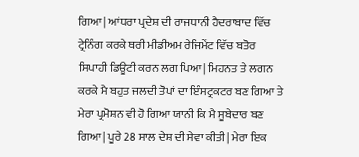ਗਿਆ| ਆਂਧਰਾ ਪ੍ਰਦੇਸ਼ ਦੀ ਰਾਜਧਾਨੀ ਹੈਦਰਾਬਾਦ ਵਿੱਚ ਟ੍ਰੇਨਿੰਗ ਕਰਕੇ ਥਰੀ ਮੀਡੀਅਮ ਰੇਜਿਮੇਂਟ ਵਿੱਚ ਬਤੋਰ ਸਿਪਾਹੀ ਡਿਊਟੀ ਕਰਨ ਲਗ ਪਿਆ| ਮਿਹਨਤ ਤੇ ਲਗਨ ਕਰਕੇ ਮੈ ਬਹੁਤ ਜਲਦੀ ਤੋਪਾਂ ਦਾ ਇੰਸਟ੍ਰਕਟਰ ਬਣ ਗਿਆ ਤੇ ਮੇਰਾ ਪ੍ਰਮੋਸ਼ਨ ਵੀ ਹੋ ਗਿਆ ਯਾਨੀ ਕਿ ਮੈ ਸੂਬੇਦਾਰ ਬਣ ਗਿਆ| ਪੂਰੇ 28 ਸਾਲ ਦੇਸ਼ ਦੀ ਸੇਵਾ ਕੀਤੀ| ਮੇਰਾ ਇਕ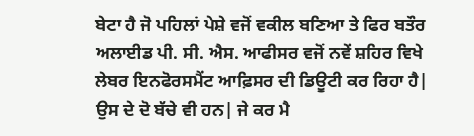ਬੇਟਾ ਹੈ ਜੋ ਪਹਿਲਾਂ ਪੇਸ਼ੇ ਵਜੋਂ ਵਕੀਲ ਬਣਿਆ ਤੇ ਫਿਰ ਬਤੌਰ ਅਲਾਈਡ ਪੀ. ਸੀ. ਐਸ. ਆਫੀਸਰ ਵਜੋਂ ਨਵੇਂ ਸ਼ਹਿਰ ਵਿਖੇ ਲੇਬਰ ਇਨਫੋਰਸਮੈਂਟ ਆਫ਼ਿਸਰ ਦੀ ਡਿਊਟੀ ਕਰ ਰਿਹਾ ਹੈ| ਉਸ ਦੇ ਦੋ ਬੱਚੇ ਵੀ ਹਨ| ਜੇ ਕਰ ਮੈ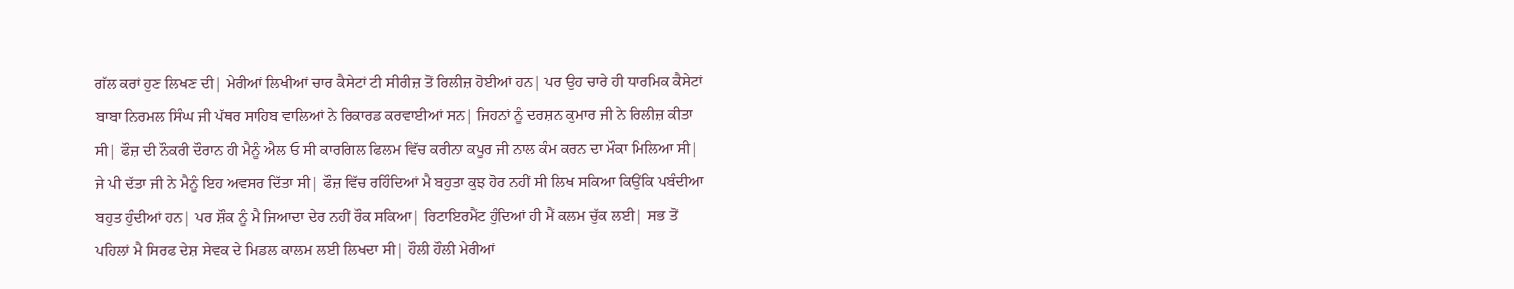ਗੱਲ ਕਰਾਂ ਹੁਣ ਲਿਖਣ ਦੀ| ਮੇਰੀਆਂ ਲਿਖੀਆਂ ਚਾਰ ਕੈਸੇਟਾਂ ਟੀ ਸੀਰੀਜ਼ ਤੋਂ ਰਿਲੀਜ਼ ਹੋਈਆਂ ਹਨ| ਪਰ ਉਹ ਚਾਰੇ ਹੀ ਧਾਰਮਿਕ ਕੈਸੇਟਾਂ ਬਾਬਾ ਨਿਰਮਲ ਸਿੰਘ ਜੀ ਪੱਥਰ ਸਾਹਿਬ ਵਾਲਿਆਂ ਨੇ ਰਿਕਾਰਡ ਕਰਵਾਈਆਂ ਸਨ| ਜਿਹਨਾਂ ਨੂੰ ਦਰਸ਼ਨ ਕੁਮਾਰ ਜੀ ਨੇ ਰਿਲੀਜ਼ ਕੀਤਾ ਸੀ| ਫੌਜ਼ ਦੀ ਨੌਕਰੀ ਦੌਰਾਨ ਹੀ ਮੈਨੂੰ ਐਲ ਓ ਸੀ ਕਾਰਗਿਲ ਫਿਲਮ ਵਿੱਚ ਕਰੀਨਾ ਕਪੂਰ ਜੀ ਨਾਲ ਕੰਮ ਕਰਨ ਦਾ ਮੌਕਾ ਮਿਲਿਆ ਸੀ| ਜੇ ਪੀ ਦੱਤਾ ਜੀ ਨੇ ਮੈਨੂੰ ਇਹ ਅਵਸਰ ਦਿੱਤਾ ਸੀ| ਫੌਜ਼ ਵਿੱਚ ਰਹਿੰਦਿਆਂ ਮੈ ਬਹੁਤਾ ਕੁਝ ਹੋਰ ਨਹੀਂ ਸੀ ਲਿਖ ਸਕਿਆ ਕਿਉਂਕਿ ਪਬੰਦੀਆ ਬਹੁਤ ਹੁੰਦੀਆਂ ਹਨ| ਪਰ ਸ਼ੌਕ ਨੂੰ ਮੈ ਜਿਆਦਾ ਦੇਰ ਨਹੀਂ ਰੌਕ ਸਕਿਆ| ਰਿਟਾਇਰਮੈਂਟ ਹੁੰਦਿਆਂ ਹੀ ਮੈਂ ਕਲਮ ਚੁੱਕ ਲਈ| ਸਭ ਤੋਂ ਪਹਿਲਾਂ ਮੈ ਸਿਰਫ ਦੇਸ਼ ਸੇਵਕ ਦੇ ਮਿਡਲ ਕਾਲਮ ਲਈ ਲਿਖਦਾ ਸੀ| ਹੌਲੀ ਹੌਲੀ ਮੇਰੀਆਂ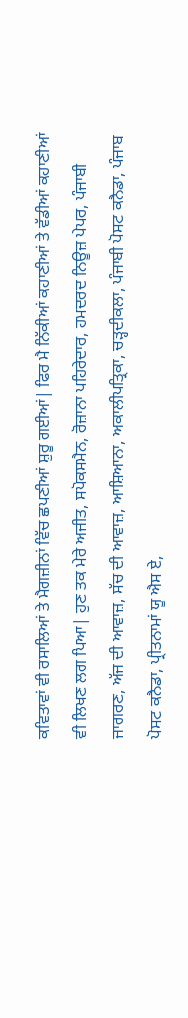ਕਵਿਤਾਵਾਂ ਵੀ ਰਸਾਲਿਆਂ ਤੇ ਮੈਗਜ਼ੀਨਾਂ ਵਿੱਚ ਛਪਣੀਆਂ ਸ਼ੁਰੂ ਗਈਆਂ| ਫਿਰ ਮੈ ਨਿੱਕੀਆਂ ਕਹਾਣੀਆਂ ਤੇ ਵੱਡੀਆਂ ਕਹਾਣੀਆਂ ਵੀ ਲਿਖਣ ਲਗ ਪਿਆ| ਹੁਣ ਤਕ ਮੇਰੇ ਅਜੀਤ, ਸਪੋਕਸਮੈਨ, ਰੋਜ਼ਾਨਾ ਪਹਿਰੇਦਾਰ, ਹਮਦਰਦ ਨਿਊਜ਼ ਪੇਪਰ, ਪੰਜਾਬੀ ਜਾਗਰਣ, ਅੱਜ ਦੀ ਆਵਾਜ਼, ਸੱਚ ਦੀ ਆਵਾਜ਼, ਆਸ਼ਿਆਨਾ, ਅਕਾਲੀਪਤ੍ਰਿਕਾ, ਚੜ੍ਹਦੀਕਲਾ, ਪੰਜਾਬੀ ਪੋਸਟ ਕਨੈਡਾ, ਪੰਜਾਬ ਪੋਸਟ ਕਨੈਡਾ, ਪ੍ਰੀਤਨਾਮਾਂ ਯੂ ਐਸ ਏ,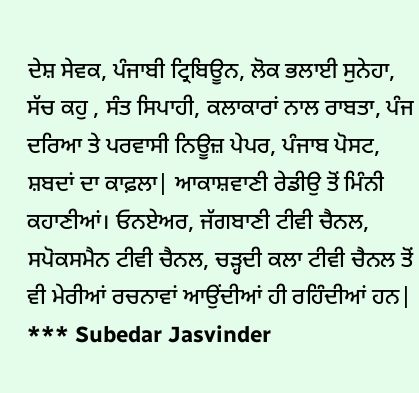ਦੇਸ਼ ਸੇਵਕ, ਪੰਜਾਬੀ ਟ੍ਰਿਬਿਊਨ, ਲੋਕ ਭਲਾਈ ਸੁਨੇਹਾ, ਸੱਚ ਕਹੁ , ਸੰਤ ਸਿਪਾਹੀ, ਕਲਾਕਾਰਾਂ ਨਾਲ ਰਾਬਤਾ, ਪੰਜ ਦਰਿਆ ਤੇ ਪਰਵਾਸੀ ਨਿਊਜ਼ ਪੇਪਰ, ਪੰਜਾਬ ਪੋਸਟ, ਸ਼ਬਦਾਂ ਦਾ ਕਾਫ਼ਲਾ| ਆਕਾਸ਼ਵਾਣੀ ਰੇਡੀਉ ਤੋਂ ਮਿੰਨੀ ਕਹਾਣੀਆਂ। ਓਨਏਅਰ, ਜੱਗਬਾਣੀ ਟੀਵੀ ਚੈਨਲ, ਸਪੋਕਸਮੈਨ ਟੀਵੀ ਚੈਨਲ, ਚੜ੍ਹਦੀ ਕਲਾ ਟੀਵੀ ਚੈਨਲ ਤੋਂ ਵੀ ਮੇਰੀਆਂ ਰਚਨਾਵਾਂ ਆਉਂਦੀਆਂ ਹੀ ਰਹਿੰਦੀਆਂ ਹਨ| *** Subedar Jasvinder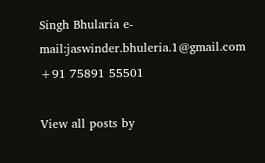Singh Bhularia e-mail:jaswinder.bhuleria.1@gmail.com +91 75891 55501

View all posts by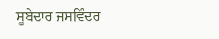ਸੂਬੇਦਾਰ ਜਸਵਿੰਦਰ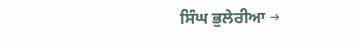ਸਿੰਘ ਭੁਲੇਰੀਆ →